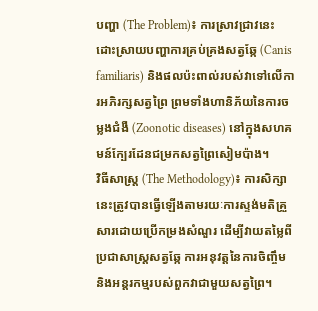បញ្ហា (The Problem)៖ ការស្រាវជ្រាវនេះដោះស្រាយបញ្ហាការគ្រប់គ្រងសត្វឆ្កែ (Canis familiaris) និងផលប៉ះពាល់របស់វាទៅលើការអភិរក្សសត្វព្រៃ ព្រមទាំងហានិភ័យនៃការចម្លងជំងឺ (Zoonotic diseases) នៅក្នុងសហគមន៍ក្បែរដែនជម្រកសត្វព្រៃសៀមប៉ាង។
វិធីសាស្ត្រ (The Methodology)៖ ការសិក្សានេះត្រូវបានធ្វើឡើងតាមរយៈការស្ទង់មតិគ្រួសារដោយប្រើកម្រងសំណួរ ដើម្បីវាយតម្លៃពីប្រជាសាស្ត្រសត្វឆ្កែ ការអនុវត្តនៃការចិញ្ចឹម និងអន្តរកម្មរបស់ពួកវាជាមួយសត្វព្រៃ។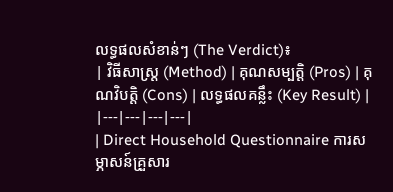លទ្ធផលសំខាន់ៗ (The Verdict)៖
| វិធីសាស្ត្រ (Method) | គុណសម្បត្តិ (Pros) | គុណវិបត្តិ (Cons) | លទ្ធផលគន្លឹះ (Key Result) |
|---|---|---|---|
| Direct Household Questionnaire ការសម្ភាសន៍គ្រួសារ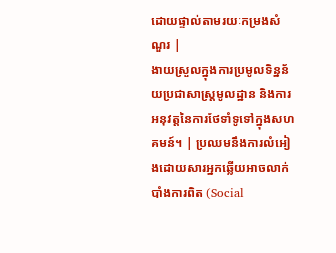ដោយផ្ទាល់តាមរយៈកម្រងសំណួរ |
ងាយស្រួលក្នុងការប្រមូលទិន្នន័យប្រជាសាស្ត្រមូលដ្ឋាន និងការអនុវត្តនៃការថែទាំទូទៅក្នុងសហគមន៍។ | ប្រឈមនឹងការលំអៀងដោយសារអ្នកឆ្លើយអាចលាក់បាំងការពិត (Social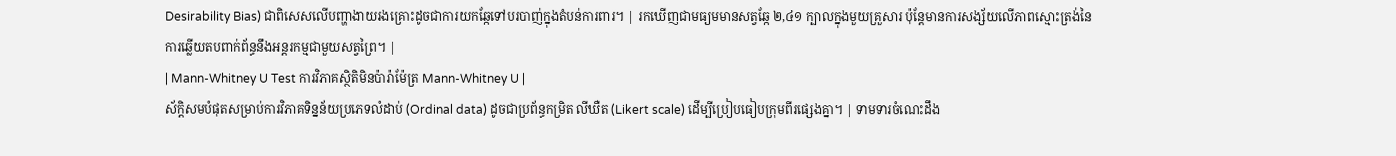Desirability Bias) ជាពិសេសលើបញ្ហាងាយរងគ្រោះដូចជាការយកឆ្កែទៅបរបាញ់ក្នុងតំបន់ការពារ។ | រកឃើញជាមធ្យមមានសត្វឆ្កែ ២,៤១ ក្បាលក្នុងមួយគ្រួសារ ប៉ុន្តែមានការសង្ស័យលើភាពស្មោះត្រង់នៃការឆ្លើយតបពាក់ព័ន្ធនឹងអន្តរកម្មជាមួយសត្វព្រៃ។ |
| Mann-Whitney U Test ការវិភាគស្ថិតិមិនប៉ារ៉ាម៉ែត្រ Mann-Whitney U |
ស័ក្តិសមបំផុតសម្រាប់ការវិភាគទិន្នន័យប្រភេទលំដាប់ (Ordinal data) ដូចជាប្រព័ន្ធកម្រិត លីឃឺត (Likert scale) ដើម្បីប្រៀបធៀបក្រុមពីរផ្សេងគ្នា។ | ទាមទារចំណេះដឹង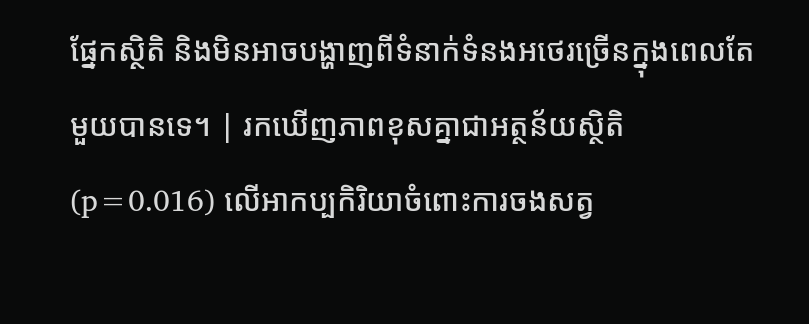ផ្នែកស្ថិតិ និងមិនអាចបង្ហាញពីទំនាក់ទំនងអថេរច្រើនក្នុងពេលតែមួយបានទេ។ | រកឃើញភាពខុសគ្នាជាអត្ថន័យស្ថិតិ (p=0.016) លើអាកប្បកិរិយាចំពោះការចងសត្វ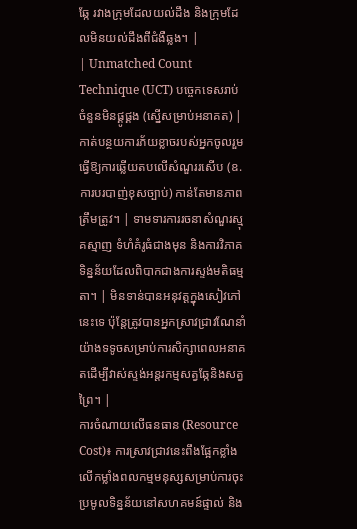ឆ្កែ រវាងក្រុមដែលយល់ដឹង និងក្រុមដែលមិនយល់ដឹងពីជំងឺឆ្លង។ |
| Unmatched Count Technique (UCT) បច្ចេកទេសរាប់ចំនួនមិនផ្គូផ្គង (ស្នើសម្រាប់អនាគត) |
កាត់បន្ថយការភ័យខ្លាចរបស់អ្នកចូលរួម ធ្វើឱ្យការឆ្លើយតបលើសំណួររសើប (ឧ. ការបរបាញ់ខុសច្បាប់) កាន់តែមានភាពត្រឹមត្រូវ។ | ទាមទារការរចនាសំណួរស្មុគស្មាញ ទំហំគំរូធំជាងមុន និងការវិភាគទិន្នន័យដែលពិបាកជាងការស្ទង់មតិធម្មតា។ | មិនទាន់បានអនុវត្តក្នុងសៀវភៅនេះទេ ប៉ុន្តែត្រូវបានអ្នកស្រាវជ្រាវណែនាំយ៉ាងទទូចសម្រាប់ការសិក្សាពេលអនាគតដើម្បីវាស់ស្ទង់អន្តរកម្មសត្វឆ្កែនិងសត្វព្រៃ។ |
ការចំណាយលើធនធាន (Resource Cost)៖ ការស្រាវជ្រាវនេះពឹងផ្អែកខ្លាំងលើកម្លាំងពលកម្មមនុស្សសម្រាប់ការចុះប្រមូលទិន្នន័យនៅសហគមន៍ផ្ទាល់ និង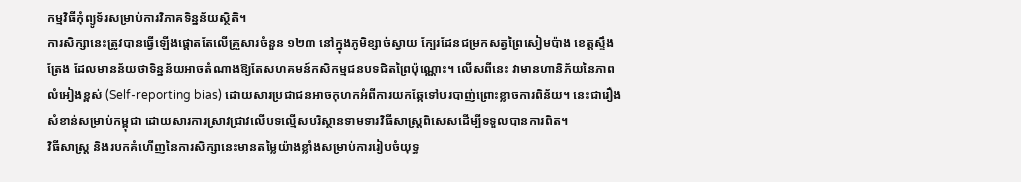កម្មវិធីកុំព្យូទ័រសម្រាប់ការវិភាគទិន្នន័យស្ថិតិ។
ការសិក្សានេះត្រូវបានធ្វើឡើងផ្តោតតែលើគ្រួសារចំនួន ១២៣ នៅក្នុងភូមិខ្សាច់ស្វាយ ក្បែរដែនជម្រកសត្វព្រៃសៀមប៉ាង ខេត្តស្ទឹងត្រែង ដែលមានន័យថាទិន្នន័យអាចតំណាងឱ្យតែសហគមន៍កសិកម្មជនបទជិតព្រៃប៉ុណ្ណោះ។ លើសពីនេះ វាមានហានិភ័យនៃភាពលំអៀងខ្ពស់ (Self-reporting bias) ដោយសារប្រជាជនអាចកុហកអំពីការយកឆ្កែទៅបរបាញ់ព្រោះខ្លាចការពិន័យ។ នេះជារឿងសំខាន់សម្រាប់កម្ពុជា ដោយសារការស្រាវជ្រាវលើបទល្មើសបរិស្ថានទាមទារវិធីសាស្ត្រពិសេសដើម្បីទទួលបានការពិត។
វិធីសាស្ត្រ និងរបកគំហើញនៃការសិក្សានេះមានតម្លៃយ៉ាងខ្លាំងសម្រាប់ការរៀបចំយុទ្ធ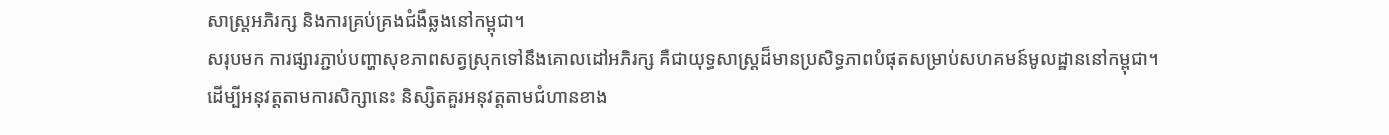សាស្ត្រអភិរក្ស និងការគ្រប់គ្រងជំងឺឆ្លងនៅកម្ពុជា។
សរុបមក ការផ្សារភ្ជាប់បញ្ហាសុខភាពសត្វស្រុកទៅនឹងគោលដៅអភិរក្ស គឺជាយុទ្ធសាស្ត្រដ៏មានប្រសិទ្ធភាពបំផុតសម្រាប់សហគមន៍មូលដ្ឋាននៅកម្ពុជា។
ដើម្បីអនុវត្តតាមការសិក្សានេះ និស្សិតគួរអនុវត្តតាមជំហានខាង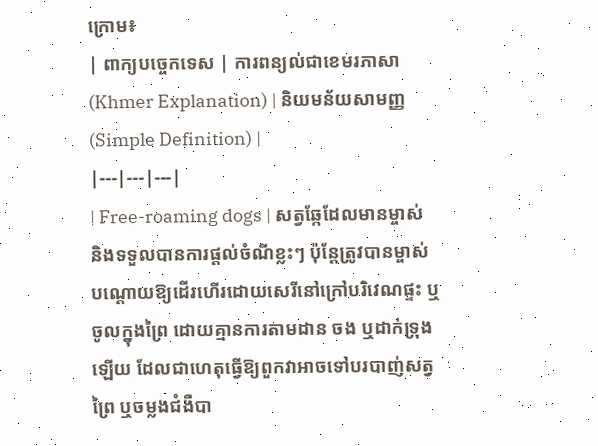ក្រោម៖
| ពាក្យបច្ចេកទេស | ការពន្យល់ជាខេមរភាសា (Khmer Explanation) | និយមន័យសាមញ្ញ (Simple Definition) |
|---|---|---|
| Free-roaming dogs | សត្វឆ្កែដែលមានម្ចាស់ និងទទួលបានការផ្តល់ចំណីខ្លះៗ ប៉ុន្តែត្រូវបានម្ចាស់បណ្តោយឱ្យដើរហើរដោយសេរីនៅក្រៅបរិវេណផ្ទះ ឬចូលក្នុងព្រៃ ដោយគ្មានការតាមដាន ចង ឬដាក់ទ្រុងឡើយ ដែលជាហេតុធ្វើឱ្យពួកវាអាចទៅបរបាញ់សត្វព្រៃ ឬចម្លងជំងឺបា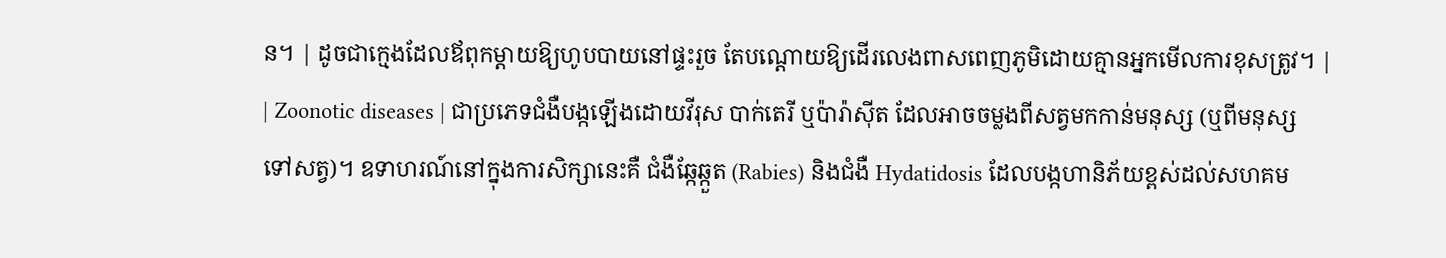ន។ | ដូចជាក្មេងដែលឪពុកម្តាយឱ្យហូបបាយនៅផ្ទះរួច តែបណ្តោយឱ្យដើរលេងពាសពេញភូមិដោយគ្មានអ្នកមើលការខុសត្រូវ។ |
| Zoonotic diseases | ជាប្រភេទជំងឺបង្កឡើងដោយវីរុស បាក់តេរី ឬប៉ារ៉ាស៊ីត ដែលអាចចម្លងពីសត្វមកកាន់មនុស្ស (ឬពីមនុស្សទៅសត្វ)។ ឧទាហរណ៍នៅក្នុងការសិក្សានេះគឺ ជំងឺឆ្កែឆ្កួត (Rabies) និងជំងឺ Hydatidosis ដែលបង្កហានិភ័យខ្ពស់ដល់សហគម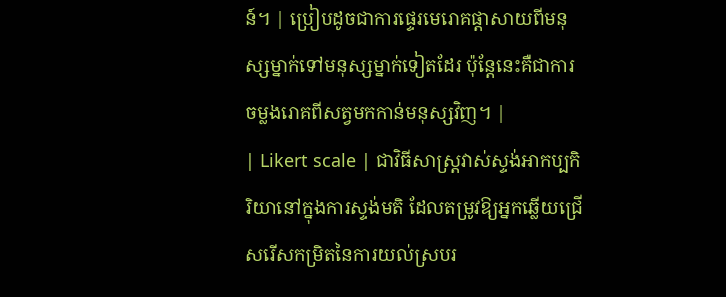ន៍។ | ប្រៀបដូចជាការផ្ទេរមេរោគផ្តាសាយពីមនុស្សម្នាក់ទៅមនុស្សម្នាក់ទៀតដែរ ប៉ុន្តែនេះគឺជាការចម្លងរោគពីសត្វមកកាន់មនុស្សវិញ។ |
| Likert scale | ជាវិធីសាស្ត្រវាស់ស្ទង់អាកប្បកិរិយានៅក្នុងការស្ទង់មតិ ដែលតម្រូវឱ្យអ្នកឆ្លើយជ្រើសរើសកម្រិតនៃការយល់ស្របរ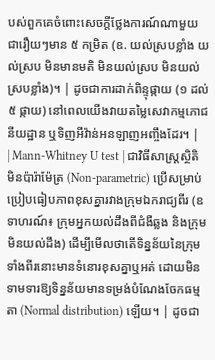បស់ពួកគេចំពោះសេចក្តីថ្លែងការណ៍ណាមួយ ជារឿយៗមាន ៥ កម្រិត (ឧ. យល់ស្របខ្លាំង យល់ស្រប មិនមានមតិ មិនយល់ស្រប មិនយល់ស្របខ្លាំង)។ | ដូចជាការដាក់ពិន្ទុផ្កាយ (១ ដល់ ៥ ផ្កាយ) នៅពេលយើងវាយតម្លៃសេវាកម្មភោជនីយដ្ឋាន ឬទិញអីវ៉ាន់អនឡាញអញ្ចឹងដែរ។ |
| Mann-Whitney U test | ជាវិធីសាស្ត្រស្ថិតិមិនប៉ារ៉ាម៉ែត្រ (Non-parametric) ប្រើសម្រាប់ប្រៀបធៀបភាពខុសគ្នារវាងក្រុមឯករាជ្យពីរ (ឧទាហរណ៍៖ ក្រុមអ្នកយល់ដឹងពីជំងឺឆ្លង និងក្រុមមិនយល់ដឹង) ដើម្បីមើលថាតើទិន្នន័យនៃក្រុមទាំងពីរនោះមានទំនោរខុសគ្នាឬអត់ ដោយមិនទាមទារឱ្យទិន្នន័យមានទម្រង់បំណែងចែកធម្មតា (Normal distribution) ឡើយ។ | ដូចជា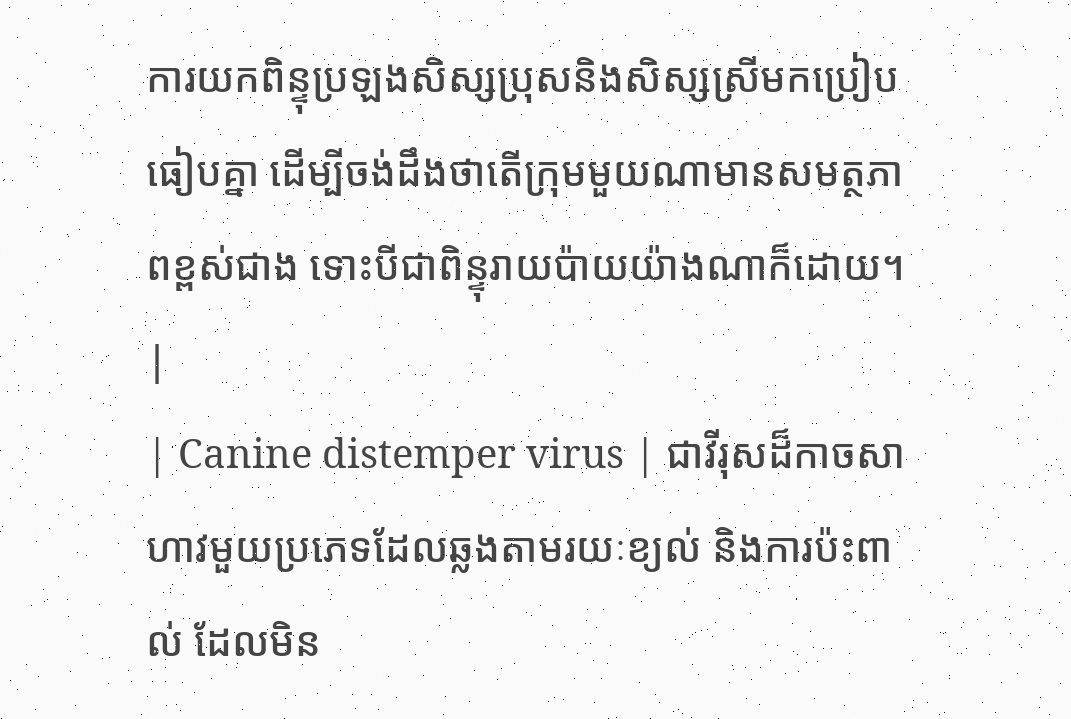ការយកពិន្ទុប្រឡងសិស្សប្រុសនិងសិស្សស្រីមកប្រៀបធៀបគ្នា ដើម្បីចង់ដឹងថាតើក្រុមមួយណាមានសមត្ថភាពខ្ពស់ជាង ទោះបីជាពិន្ទុរាយប៉ាយយ៉ាងណាក៏ដោយ។ |
| Canine distemper virus | ជាវីរុសដ៏កាចសាហាវមួយប្រភេទដែលឆ្លងតាមរយៈខ្យល់ និងការប៉ះពាល់ ដែលមិន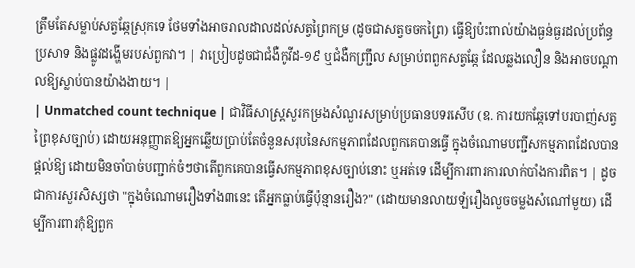ត្រឹមតែសម្លាប់សត្វឆ្កែស្រុកទេ ថែមទាំងអាចរាលដាលដល់សត្វព្រៃកម្រ (ដូចជាសត្វចចកព្រៃ) ធ្វើឱ្យប៉ះពាល់យ៉ាងធ្ងន់ធ្ងរដល់ប្រព័ន្ធប្រសាទ និងផ្លូវដង្ហើមរបស់ពួកវា។ | វាប្រៀបដូចជាជំងឺកូវីដ-១៩ ឬជំងឺកញ្ជ្រឹល សម្រាប់ពពួកសត្វឆ្កែ ដែលឆ្លងលឿន និងអាចបណ្តាលឱ្យស្លាប់បានយ៉ាងងាយ។ |
| Unmatched count technique | ជាវិធីសាស្ត្រសួរកម្រងសំណួរសម្រាប់ប្រធានបទរសើប (ឧ. ការយកឆ្កែទៅបរបាញ់សត្វព្រៃខុសច្បាប់) ដោយអនុញ្ញាតឱ្យអ្នកឆ្លើយប្រាប់តែចំនួនសរុបនៃសកម្មភាពដែលពួកគេបានធ្វើ ក្នុងចំណោមបញ្ជីសកម្មភាពដែលបានផ្តល់ឱ្យ ដោយមិនចាំបាច់បញ្ជាក់ចំៗថាតើពួកគេបានធ្វើសកម្មភាពខុសច្បាប់នោះ ឬអត់ទេ ដើម្បីការពារការលាក់បាំងការពិត។ | ដូចជាការសួរសិស្សថា "ក្នុងចំណោមរឿងទាំង៣នេះ តើអ្នកធ្លាប់ធ្វើប៉ុន្មានរឿង?" (ដោយមានលាយឡំរឿងលួចចម្លងសំណៅមួយ) ដើម្បីការពារកុំឱ្យពួក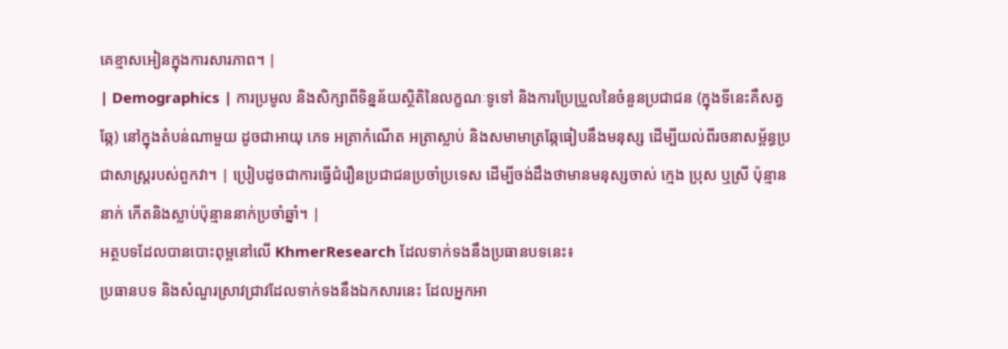គេខ្មាសអៀនក្នុងការសារភាព។ |
| Demographics | ការប្រមូល និងសិក្សាពីទិន្នន័យស្ថិតិនៃលក្ខណៈទូទៅ និងការប្រែប្រួលនៃចំនួនប្រជាជន (ក្នុងទីនេះគឺសត្វឆ្កែ) នៅក្នុងតំបន់ណាមួយ ដូចជាអាយុ ភេទ អត្រាកំណើត អត្រាស្លាប់ និងសមាមាត្រឆ្កែធៀបនឹងមនុស្ស ដើម្បីយល់ពីរចនាសម្ព័ន្ធប្រជាសាស្ត្ររបស់ពួកវា។ | ប្រៀបដូចជាការធ្វើជំរឿនប្រជាជនប្រចាំប្រទេស ដើម្បីចង់ដឹងថាមានមនុស្សចាស់ ក្មេង ប្រុស ឬស្រី ប៉ុន្មាននាក់ កើតនិងស្លាប់ប៉ុន្មាននាក់ប្រចាំឆ្នាំ។ |
អត្ថបទដែលបានបោះពុម្ពនៅលើ KhmerResearch ដែលទាក់ទងនឹងប្រធានបទនេះ៖
ប្រធានបទ និងសំណួរស្រាវជ្រាវដែលទាក់ទងនឹងឯកសារនេះ ដែលអ្នកអា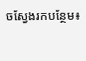ចស្វែងរកបន្ថែម៖